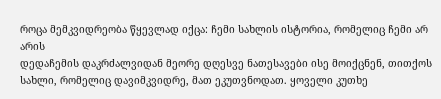როცა მემკვიდრეობა წყევლად იქცა: ჩემი სახლის ისტორია, რომელიც ჩემი არ არის
დედაჩემის დაკრძალვიდან მეორე დღესვე ნათესავები ისე მოიქცნენ, თითქოს სახლი, რომელიც დავიმკვიდრე, მათ ეკუთვნოდათ. ყოველი კუთხე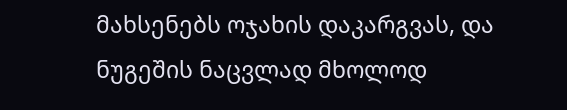მახსენებს ოჯახის დაკარგვას, და ნუგეშის ნაცვლად მხოლოდ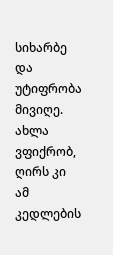სიხარბე და უტიფრობა მივიღე. ახლა ვფიქრობ, ღირს კი ამ კედლების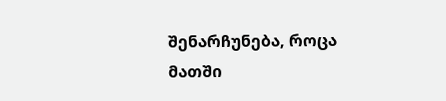შენარჩუნება, როცა მათში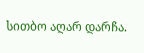სითბო აღარ დარჩა.